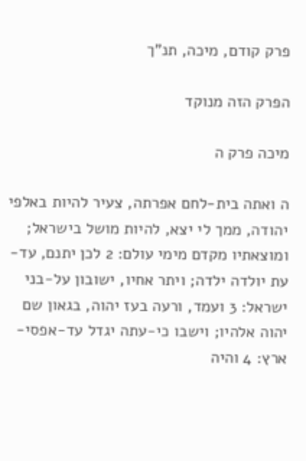פרק קודם, מיכה, תנ"ך

הפרק הזה מנוקד

מיכה פרק ה

ה ואתה בית-לחם אפרתה, צעיר להיות באלפי יהודה, ממך לי יצא, להיות מושל בישראל; ומוצאתיו מקדם מימי עולם: 2 לכן יתנם, עד-עת יולדה ילדה; ויתר אחיו, ישובון על-בני ישראל: 3 ועמד, ורעה בעז יהוה, בגאון שם יהוה אלהיו; וישבו כי-עתה יגדל עד-אפסי-ארץ: 4 והיה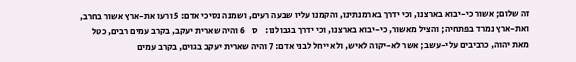זה שלום; אשור כי-יבוא בארצנו, וכי ידרך בארמנתינו, והקמנו עליו שבעה רעים, ושמנה נסיכי אדם: 5 ורעו את-ארץ אשור בחרב, ואת-ארץ נמרד בפתחיה; והציל מאשור, כי-יבוא בארצנו, וכי ידרך בגבולנו:    ס    6 והיה שארית יעקב, בקרב עמים רבים, כטל מאת יהוה, כרביבים עלי-עשב; אשר לא-יקוה לאיש, ולא ייחל לבני אדם: 7 והיה שארית יעקב בגוים, בקרב עמים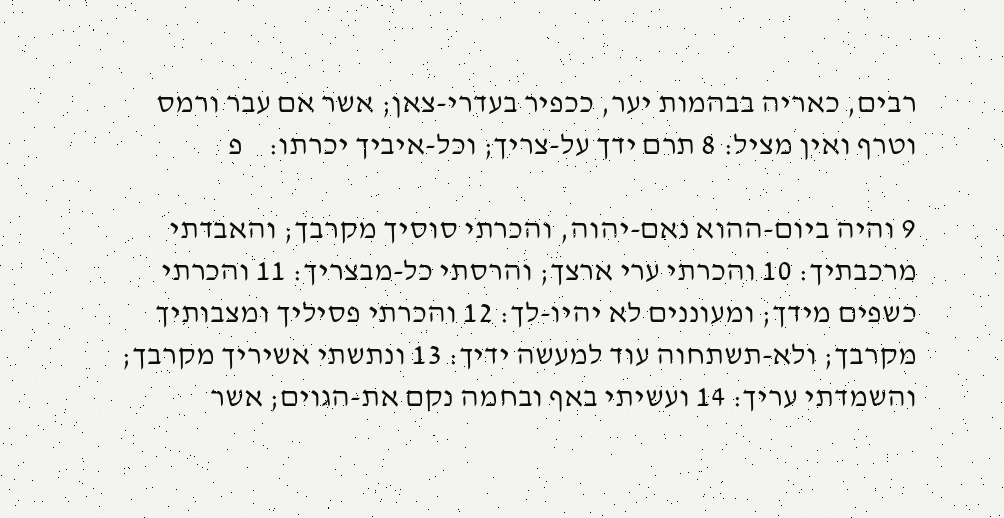רבים, כאריה בבהמות יער, ככפיר בעדרי-צאן; אשר אם עבר ורמס וטרף ואין מציל: 8 תרם ידך על-צריך; וכל-איביך יכרתו:    פ

9 והיה ביום-ההוא נאם-יהוה, והכרתי סוסיך מקרבך; והאבדתי מרכבתיך: 10 והכרתי ערי ארצך; והרסתי כל-מבצריך: 11 והכרתי כשפים מידך; ומעוננים לא יהיו-לך: 12 והכרתי פסיליך ומצבותיך מקרבך; ולא-תשתחוה עוד למעשה ידיך: 13 ונתשתי אשיריך מקרבך; והשמדתי עריך: 14 ועשיתי באף ובחמה נקם את-הגוים; אשר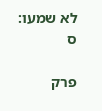לא שמעו:    ס

פרק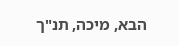הבא, מיכה, תנ"ך